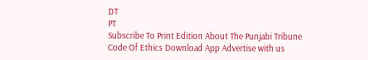DT
PT
Subscribe To Print Edition About The Punjabi Tribune Code Of Ethics Download App Advertise with us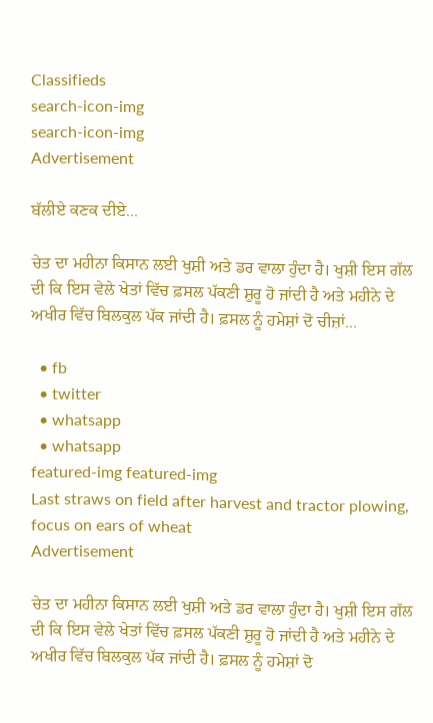Classifieds
search-icon-img
search-icon-img
Advertisement

ਬੱਲੀਏ ਕਣਕ ਦੀਏ...

ਚੇਤ ਦਾ ਮਹੀਨਾ ਕਿਸਾਨ ਲਈ ਖੁਸ਼ੀ ਅਤੇ ਡਰ ਵਾਲਾ ਹੁੰਦਾ ਹੈ। ਖੁਸ਼ੀ ਇਸ ਗੱਲ ਦੀ ਕਿ ਇਸ ਵੇਲੇ ਖੇਤਾਂ ਵਿੱਚ ਫ਼ਸਲ ਪੱਕਣੀ ਸ਼ੁਰੂ ਹੋ ਜਾਂਦੀ ਹੈ ਅਤੇ ਮਹੀਨੇ ਦੇ ਅਖੀਰ ਵਿੱਚ ਬਿਲਕੁਲ ਪੱਕ ਜਾਂਦੀ ਹੈ। ਫ਼ਸਲ ਨੂੰ ਹਮੇਸ਼ਾਂ ਦੋ ਚੀਜ਼ਾਂ...

  • fb
  • twitter
  • whatsapp
  • whatsapp
featured-img featured-img
Last straws on field after harvest and tractor plowing, focus on ears of wheat
Advertisement

ਚੇਤ ਦਾ ਮਹੀਨਾ ਕਿਸਾਨ ਲਈ ਖੁਸ਼ੀ ਅਤੇ ਡਰ ਵਾਲਾ ਹੁੰਦਾ ਹੈ। ਖੁਸ਼ੀ ਇਸ ਗੱਲ ਦੀ ਕਿ ਇਸ ਵੇਲੇ ਖੇਤਾਂ ਵਿੱਚ ਫ਼ਸਲ ਪੱਕਣੀ ਸ਼ੁਰੂ ਹੋ ਜਾਂਦੀ ਹੈ ਅਤੇ ਮਹੀਨੇ ਦੇ ਅਖੀਰ ਵਿੱਚ ਬਿਲਕੁਲ ਪੱਕ ਜਾਂਦੀ ਹੈ। ਫ਼ਸਲ ਨੂੰ ਹਮੇਸ਼ਾਂ ਦੋ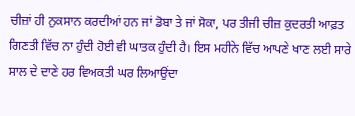ਚੀਜ਼ਾਂ ਹੀ ਨੁਕਸਾਨ ਕਰਦੀਆਂ ਹਨ ਜਾਂ ਡੋਬਾ ਤੇ ਜਾਂ ਸੋਕਾ, ਪਰ ਤੀਜੀ ਚੀਜ਼ ਕੁਦਰਤੀ ਆਫ਼ਤ ਗਿਣਤੀ ਵਿੱਚ ਨਾ ਹੁੰਦੀ ਹੋਈ ਵੀ ਘਾਤਕ ਹੁੰਦੀ ਹੈ। ਇਸ ਮਹੀਨੇ ਵਿੱਚ ਆਪਣੇ ਖਾਣ ਲਈ ਸਾਰੇ ਸਾਲ ਦੇ ਦਾਣੇ ਹਰ ਵਿਅਕਤੀ ਘਰ ਲਿਆਉਂਦਾ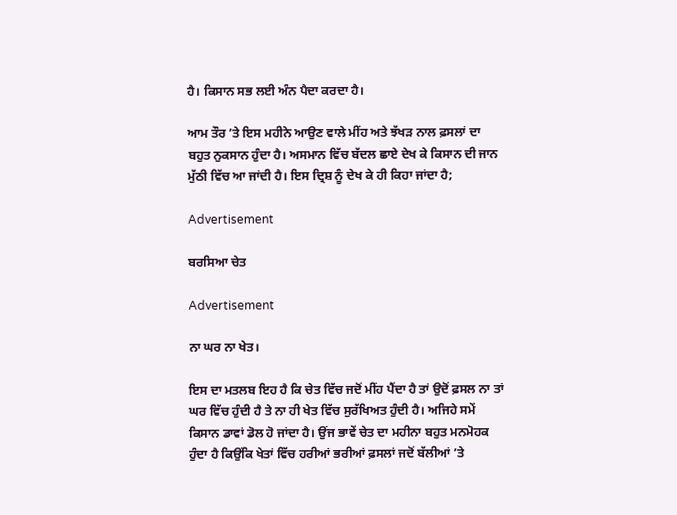ਹੈ। ਕਿਸਾਨ ਸਭ ਲਈ ਅੰਨ ਪੈਦਾ ਕਰਦਾ ਹੈ।

ਆਮ ਤੌਰ ’ਤੇ ਇਸ ਮਹੀਨੇ ਆਉਣ ਵਾਲੇ ਮੀਂਹ ਅਤੇ ਝੱਖੜ ਨਾਲ ਫ਼ਸਲਾਂ ਦਾ ਬਹੁਤ ਨੁਕਸਾਨ ਹੁੰਦਾ ਹੈ। ਅਸਮਾਨ ਵਿੱਚ ਬੱਦਲ ਛਾਏ ਦੇਖ ਕੇ ਕਿਸਾਨ ਦੀ ਜਾਨ ਮੁੱਠੀ ਵਿੱਚ ਆ ਜਾਂਦੀ ਹੈ। ਇਸ ਦ੍ਰਿਸ਼ ਨੂੰ ਦੇਖ ਕੇ ਹੀ ਕਿਹਾ ਜਾਂਦਾ ਹੈ;

Advertisement

ਬਰਸਿਆ ਚੇਤ

Advertisement

ਨਾ ਘਰ ਨਾ ਖੇਤ।

ਇਸ ਦਾ ਮਤਲਬ ਇਹ ਹੈ ਕਿ ਚੇਤ ਵਿੱਚ ਜਦੋਂ ਮੀਂਹ ਪੈਂਦਾ ਹੈ ਤਾਂ ਉਦੋਂ ਫ਼ਸਲ ਨਾ ਤਾਂ ਘਰ ਵਿੱਚ ਹੁੰਦੀ ਹੈ ਤੇ ਨਾ ਹੀ ਖੇਤ ਵਿੱਚ ਸੁਰੱਖਿਅਤ ਹੁੰਦੀ ਹੈ। ਅਜਿਹੇ ਸਮੇਂ ਕਿਸਾਨ ਡਾਵਾਂ ਡੋਲ ਹੋ ਜਾਂਦਾ ਹੈ। ਉਂਜ ਭਾਵੇਂ ਚੇਤ ਦਾ ਮਹੀਨਾ ਬਹੁਤ ਮਨਮੋਹਕ ਹੁੰਦਾ ਹੈ ਕਿਉਂਕਿ ਖੇਤਾਂ ਵਿੱਚ ਹਰੀਆਂ ਭਰੀਆਂ ਫ਼ਸਲਾਂ ਜਦੋਂ ਬੱਲੀਆਂ ’ਤੇ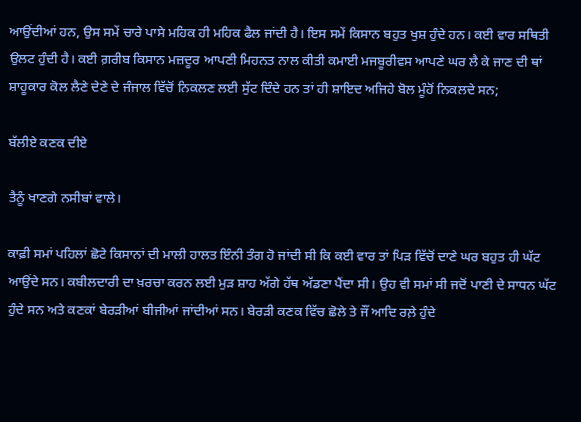ਆਉਂਦੀਆਂ ਹਨ, ਉਸ ਸਮੇਂ ਚਾਰੇ ਪਾਸੇ ਮਹਿਕ ਹੀ ਮਹਿਕ ਫੈਲ ਜਾਂਦੀ ਹੈ। ਇਸ ਸਮੇਂ ਕਿਸਾਨ ਬਹੁਤ ਖੁਸ਼ ਹੁੰਦੇ ਹਨ। ਕਈ ਵਾਰ ਸਥਿਤੀ ਉਲਟ ਹੁੰਦੀ ਹੈ। ਕਈ ਗ਼ਰੀਬ ਕਿਸਾਨ ਮਜ਼ਦੂਰ ਆਪਣੀ ਮਿਹਨਤ ਨਾਲ ਕੀਤੀ ਕਮਾਈ ਮਜਬੂਰੀਵਸ ਆਪਣੇ ਘਰ ਲੈ ਕੇ ਜਾਣ ਦੀ ਥਾਂ ਸ਼ਾਹੂਕਾਰ ਕੋਲ ਲੈਣੇ ਦੇਣੇ ਦੇ ਜੰਜਾਲ ਵਿੱਚੋਂ ਨਿਕਲਣ ਲਈ ਸੁੱਟ ਦਿੰਦੇ ਹਨ ਤਾਂ ਹੀ ਸ਼ਾਇਦ ਅਜਿਹੇ ਬੋਲ ਮੂੰਹੋਂ ਨਿਕਲਦੇ ਸਨ;

ਬੱਲੀਏ ਕਣਕ ਦੀਏ

ਤੈਨੂੰ ਖਾਣਗੇ ਨਸੀਬਾਂ ਵਾਲੇ।

ਕਾਫ਼ੀ ਸਮਾਂ ਪਹਿਲਾਂ ਛੋਟੇ ਕਿਸਾਨਾਂ ਦੀ ਮਾਲੀ ਹਾਲਤ ਇੰਨੀ ਤੰਗ ਹੋ ਜਾਂਦੀ ਸੀ ਕਿ ਕਈ ਵਾਰ ਤਾਂ ਪਿੜ ਵਿੱਚੋਂ ਦਾਣੇ ਘਰ ਬਹੁਤ ਹੀ ਘੱਟ ਆਉਂਦੇ ਸਨ। ਕਬੀਲਦਾਰੀ ਦਾ ਖ਼ਰਚਾ ਕਰਨ ਲਈ ਮੁੜ ਸ਼ਾਹ ਅੱਗੇ ਹੱਥ ਅੱਡਣਾ ਪੈਂਦਾ ਸੀ। ਉਹ ਵੀ ਸਮਾਂ ਸੀ ਜਦੋਂ ਪਾਣੀ ਦੇ ਸਾਧਨ ਘੱਟ ਹੁੰਦੇ ਸਨ ਅਤੇ ਕਣਕਾਂ ਬੇਰੜੀਆਂ ਬੀਜੀਆਂ ਜਾਂਦੀਆਂ ਸਨ। ਬੇਰੜੀ ਕਣਕ ਵਿੱਚ ਛੋਲੇ ਤੇ ਜੌਂ ਆਦਿ ਰਲ਼ੇ ਹੁੰਦੇ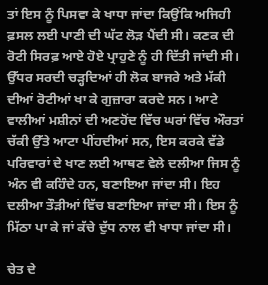ਤਾਂ ਇਸ ਨੂੰ ਪਿਸਵਾ ਕੇ ਖਾਧਾ ਜਾਂਦਾ ਕਿਉਂਕਿ ਅਜਿਹੀ ਫ਼ਸਲ ਲਈ ਪਾਣੀ ਦੀ ਘੱਟ ਲੋੜ ਪੈਂਦੀ ਸੀ। ਕਣਕ ਦੀ ਰੋਟੀ ਸਿਰਫ਼ ਆਏ ਹੋਏ ਪ੍ਰਾਹੁਣੇ ਨੂੰ ਹੀ ਦਿੱਤੀ ਜਾਂਦੀ ਸੀ। ਉੱਧਰ ਸਰਦੀ ਚੜ੍ਹਦਿਆਂ ਹੀ ਲੋਕ ਬਾਜਰੇ ਅਤੇ ਮੱਕੀ ਦੀਆਂ ਰੋਟੀਆਂ ਖਾ ਕੇ ਗੁਜ਼ਾਰਾ ਕਰਦੇ ਸਨ। ਆਟੇ ਵਾਲੀਆਂ ਮਸ਼ੀਨਾਂ ਦੀ ਅਣਹੋਂਦ ਵਿੱਚ ਘਰਾਂ ਵਿੱਚ ਔਰਤਾਂ ਚੱਕੀ ਉੱਤੇ ਆਟਾ ਪੀਂਹਦੀਆਂ ਸਨ, ਇਸ ਕਰਕੇ ਵੱਡੇ ਪਰਿਵਾਰਾਂ ਦੇ ਖਾਣ ਲਈ ਆਥਣ ਵੇਲੇ ਦਲੀਆ ਜਿਸ ਨੂੰ ਅੰਨ ਵੀ ਕਹਿੰਦੇ ਹਨ, ਬਣਾਇਆ ਜਾਂਦਾ ਸੀ। ਇਹ ਦਲੀਆ ਤੌੜੀਆਂ ਵਿੱਚ ਬਣਾਇਆ ਜਾਂਦਾ ਸੀ। ਇਸ ਨੂੰ ਮਿੱਠਾ ਪਾ ਕੇ ਜਾਂ ਕੱਚੇ ਦੁੱਧ ਨਾਲ ਵੀ ਖਾਧਾ ਜਾਂਦਾ ਸੀ।

ਚੇਤ ਦੇ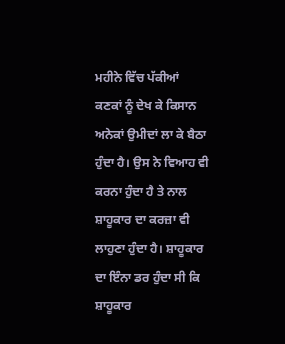ਮਹੀਨੇ ਵਿੱਚ ਪੱਕੀਆਂ ਕਣਕਾਂ ਨੂੰ ਦੇਖ ਕੇ ਕਿਸਾਨ ਅਨੇਕਾਂ ਉਮੀਦਾਂ ਲਾ ਕੇ ਬੈਠਾ ਹੁੰਦਾ ਹੈ। ਉਸ ਨੇ ਵਿਆਹ ਵੀ ਕਰਨਾ ਹੁੰਦਾ ਹੈ ਤੇ ਨਾਲ ਸ਼ਾਹੂਕਾਰ ਦਾ ਕਰਜ਼ਾ ਵੀ ਲਾਹੁਣਾ ਹੁੰਦਾ ਹੈ। ਸ਼ਾਹੂਕਾਰ ਦਾ ਇੰਨਾ ਡਰ ਹੁੰਦਾ ਸੀ ਕਿ ਸ਼ਾਹੂਕਾਰ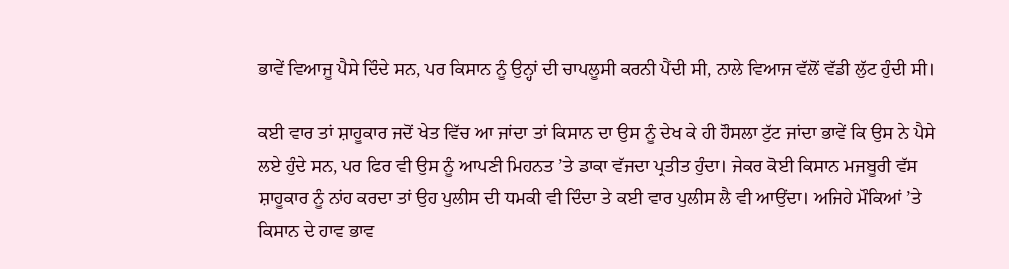ਭਾਵੇਂ ਵਿਆਜੂ ਪੈਸੇ ਦਿੰਦੇ ਸਨ, ਪਰ ਕਿਸਾਨ ਨੂੰ ਉਨ੍ਹਾਂ ਦੀ ਚਾਪਲੂਸੀ ਕਰਨੀ ਪੈਂਦੀ ਸੀ, ਨਾਲੇ ਵਿਆਜ ਵੱਲੋਂ ਵੱਡੀ ਲੁੱਟ ਹੁੰਦੀ ਸੀ।

ਕਈ ਵਾਰ ਤਾਂ ਸ਼ਾਹੂਕਾਰ ਜਦੋਂ ਖੇਤ ਵਿੱਚ ਆ ਜਾਂਦਾ ਤਾਂ ਕਿਸਾਨ ਦਾ ਉਸ ਨੂੰ ਦੇਖ ਕੇ ਹੀ ਹੌਸਲਾ ਟੁੱਟ ਜਾਂਦਾ ਭਾਵੇਂ ਕਿ ਉਸ ਨੇ ਪੈਸੇ ਲਏ ਹੁੰਦੇ ਸਨ, ਪਰ ਫਿਰ ਵੀ ਉਸ ਨੂੰ ਆਪਣੀ ਮਿਹਨਤ ’ਤੇ ਡਾਕਾ ਵੱਜਦਾ ਪ੍ਰਤੀਤ ਹੁੰਦਾ। ਜੇਕਰ ਕੋਈ ਕਿਸਾਨ ਮਜਬੂਰੀ ਵੱਸ ਸ਼ਾਹੂਕਾਰ ਨੂੰ ਨਾਂਹ ਕਰਦਾ ਤਾਂ ਉਹ ਪੁਲੀਸ ਦੀ ਧਮਕੀ ਵੀ ਦਿੰਦਾ ਤੇ ਕਈ ਵਾਰ ਪੁਲੀਸ ਲੈ ਵੀ ਆਉਂਦਾ। ਅਜਿਹੇ ਮੌਕਿਆਂ ’ਤੇ ਕਿਸਾਨ ਦੇ ਹਾਵ ਭਾਵ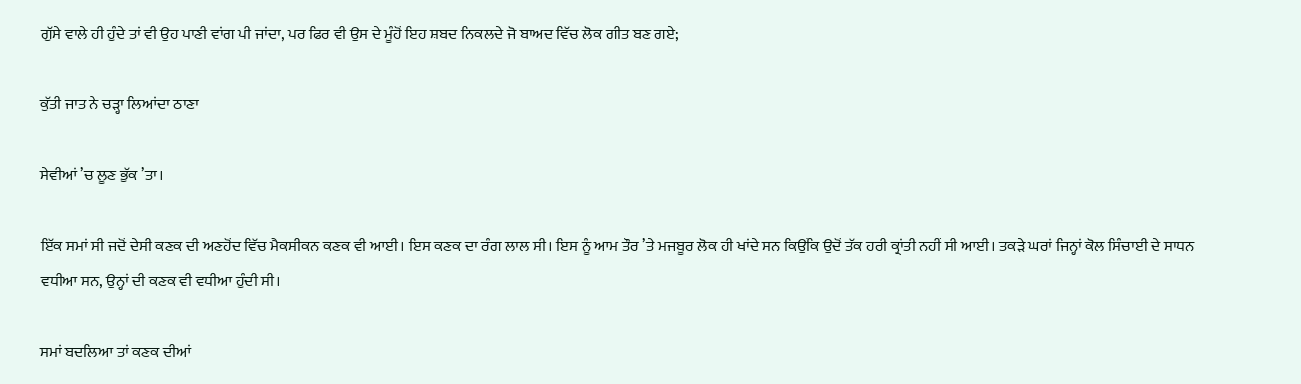ਗੁੱਸੇ ਵਾਲੇ ਹੀ ਹੁੰਦੇ ਤਾਂ ਵੀ ਉਹ ਪਾਣੀ ਵਾਂਗ ਪੀ ਜਾਂਦਾ, ਪਰ ਫਿਰ ਵੀ ਉਸ ਦੇ ਮੂੰਹੋਂ ਇਹ ਸ਼ਬਦ ਨਿਕਲਦੇ ਜੋ ਬਾਅਦ ਵਿੱਚ ਲੋਕ ਗੀਤ ਬਣ ਗਏ;

ਕੁੱਤੀ ਜਾਤ ਨੇ ਚੜ੍ਹਾ ਲਿਆਂਦਾ ਠਾਣਾ

ਸੇਵੀਆਂ ’ਚ ਲੂਣ ਭੁੱਕ ’ਤਾ।

ਇੱਕ ਸਮਾਂ ਸੀ ਜਦੋਂ ਦੇਸੀ ਕਣਕ ਦੀ ਅਣਹੋਂਦ ਵਿੱਚ ਮੈਕਸੀਕਨ ਕਣਕ ਵੀ ਆਈ। ਇਸ ਕਣਕ ਦਾ ਰੰਗ ਲਾਲ ਸੀ। ਇਸ ਨੂੰ ਆਮ ਤੌਰ ’ਤੇ ਮਜਬੂਰ ਲੋਕ ਹੀ ਖਾਂਦੇ ਸਨ ਕਿਉਂਕਿ ਉਦੋਂ ਤੱਕ ਹਰੀ ਕ੍ਰਾਂਤੀ ਨਹੀਂ ਸੀ ਆਈ। ਤਕੜੇ ਘਰਾਂ ਜਿਨ੍ਹਾਂ ਕੋਲ ਸਿੰਚਾਈ ਦੇ ਸਾਧਨ ਵਧੀਆ ਸਨ, ਉਨ੍ਹਾਂ ਦੀ ਕਣਕ ਵੀ ਵਧੀਆ ਹੁੰਦੀ ਸੀ।

ਸਮਾਂ ਬਦਲਿਆ ਤਾਂ ਕਣਕ ਦੀਆਂ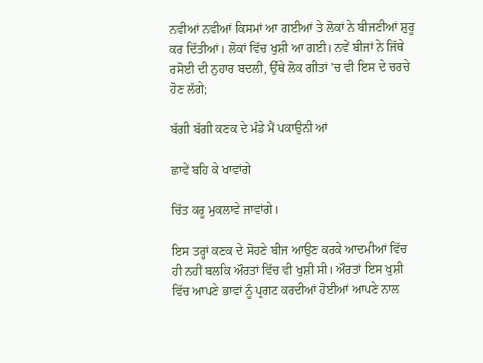ਨਵੀਆਂ ਨਵੀਆਂ ਕਿਸਮਾਂ ਆ ਗਈਆਂ ਤੇ ਲੋਕਾਂ ਨੇ ਬੀਜਣੀਆਂ ਸ਼ੁਰੂ ਕਰ ਦਿੱਤੀਆਂ। ਲੋਕਾਂ ਵਿੱਚ ਖੁਸ਼ੀ ਆ ਗਈ। ਨਵੇਂ ਬੀਜਾਂ ਨੇ ਜਿੱਥੇ ਰਸੋਈ ਦੀ ਨੁਹਾਰ ਬਦਲੀ, ਉੱਥੇ ਲੋਕ ਗੀਤਾਂ ’ਚ ਵੀ ਇਸ ਦੇ ਚਰਚੇ ਹੋਣ ਲੱਗੇ;

ਬੱਗੀ ਬੱਗੀ ਕਣਕ ਦੇ ਮੰਡੇ ਮੈਂ ਪਕਾਉਨੀ ਆਂ

ਛਾਵੇਂ ਬਹਿ ਕੇ ਖਾਵਾਂਗੇ

ਚਿੱਤ ਕਰੂ ਮੁਕਲਾਵੇ ਜਾਵਾਂਗੇ।

ਇਸ ਤਰ੍ਹਾਂ ਕਣਕ ਦੇ ਸੋਹਣੇ ਬੀਜ ਆਉਣ ਕਰਕੇ ਆਦਮੀਆਂ ਵਿੱਚ ਹੀ ਨਹੀਂ ਬਲਕਿ ਔਰਤਾਂ ਵਿੱਚ ਵੀ ਖੁਸ਼ੀ ਸੀ। ਔਰਤਾਂ ਇਸ ਖੁਸ਼ੀ ਵਿੱਚ ਆਪਣੇ ਭਾਵਾਂ ਨੂੰ ਪ੍ਰਗਟ ਕਰਦੀਆਂ ਹੋਈਆਂ ਆਪਣੇ ਨਾਲ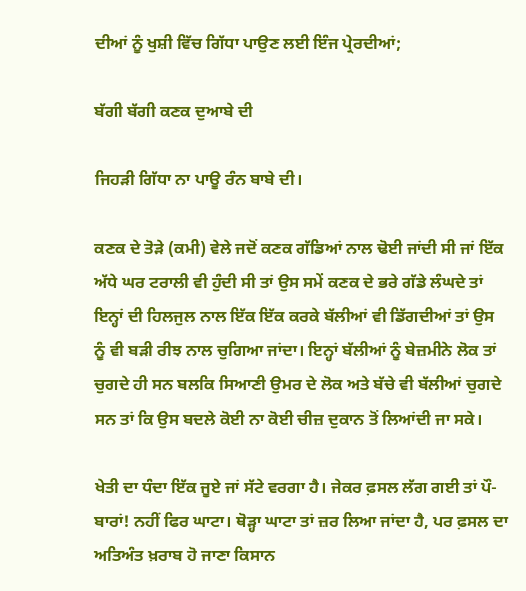ਦੀਆਂ ਨੂੰ ਖੁਸ਼ੀ ਵਿੱਚ ਗਿੱਧਾ ਪਾਉਣ ਲਈ ਇੰਜ ਪ੍ਰੇਰਦੀਆਂ;

ਬੱਗੀ ਬੱਗੀ ਕਣਕ ਦੁਆਬੇ ਦੀ

ਜਿਹੜੀ ਗਿੱਧਾ ਨਾ ਪਾਊ ਰੰਨ ਬਾਬੇ ਦੀ।

ਕਣਕ ਦੇ ਤੋੜੇ (ਕਮੀ) ਵੇਲੇ ਜਦੋਂ ਕਣਕ ਗੱਡਿਆਂ ਨਾਲ ਢੋਈ ਜਾਂਦੀ ਸੀ ਜਾਂ ਇੱਕ ਅੱਧੇ ਘਰ ਟਰਾਲੀ ਵੀ ਹੁੰਦੀ ਸੀ ਤਾਂ ਉਸ ਸਮੇਂ ਕਣਕ ਦੇ ਭਰੇ ਗੱਡੇ ਲੰਘਦੇ ਤਾਂ ਇਨ੍ਹਾਂ ਦੀ ਹਿਲਜੁਲ ਨਾਲ ਇੱਕ ਇੱਕ ਕਰਕੇ ਬੱਲੀਆਂ ਵੀ ਡਿੱਗਦੀਆਂ ਤਾਂ ਉਸ ਨੂੰ ਵੀ ਬੜੀ ਰੀਝ ਨਾਲ ਚੁਗਿਆ ਜਾਂਦਾ। ਇਨ੍ਹਾਂ ਬੱਲੀਆਂ ਨੂੰ ਬੇਜ਼ਮੀਨੇ ਲੋਕ ਤਾਂ ਚੁਗਦੇ ਹੀ ਸਨ ਬਲਕਿ ਸਿਆਣੀ ਉਮਰ ਦੇ ਲੋਕ ਅਤੇ ਬੱਚੇ ਵੀ ਬੱਲੀਆਂ ਚੁਗਦੇ ਸਨ ਤਾਂ ਕਿ ਉਸ ਬਦਲੇ ਕੋਈ ਨਾ ਕੋਈ ਚੀਜ਼ ਦੁਕਾਨ ਤੋਂ ਲਿਆਂਦੀ ਜਾ ਸਕੇ।

ਖੇਤੀ ਦਾ ਧੰਦਾ ਇੱਕ ਜੂਏ ਜਾਂ ਸੱਟੇ ਵਰਗਾ ਹੈ। ਜੇਕਰ ਫ਼ਸਲ ਲੱਗ ਗਈ ਤਾਂ ਪੌ-ਬਾਰਾਂ! ਨਹੀਂ ਫਿਰ ਘਾਟਾ। ਥੋੜ੍ਹਾ ਘਾਟਾ ਤਾਂ ਜ਼ਰ ਲਿਆ ਜਾਂਦਾ ਹੈ, ਪਰ ਫ਼ਸਲ ਦਾ ਅਤਿਅੰਤ ਖ਼ਰਾਬ ਹੋ ਜਾਣਾ ਕਿਸਾਨ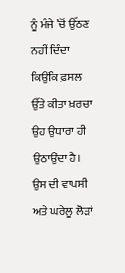ਨੂੰ ਮੰਜੇ ’ਚੋਂ ਉੱਠਣ ਨਹੀਂ ਦਿੰਦਾ ਕਿਉਂਕਿ ਫ਼ਸਲ ਉੱਤੇ ਕੀਤਾ ਖ਼ਰਚਾ ਉਹ ਉਧਾਰਾ ਹੀ ਉਠਾਉਂਦਾ ਹੈ। ਉਸ ਦੀ ਵਾਪਸੀ ਅਤੇ ਘਰੇਲੂ ਲੋੜਾਂ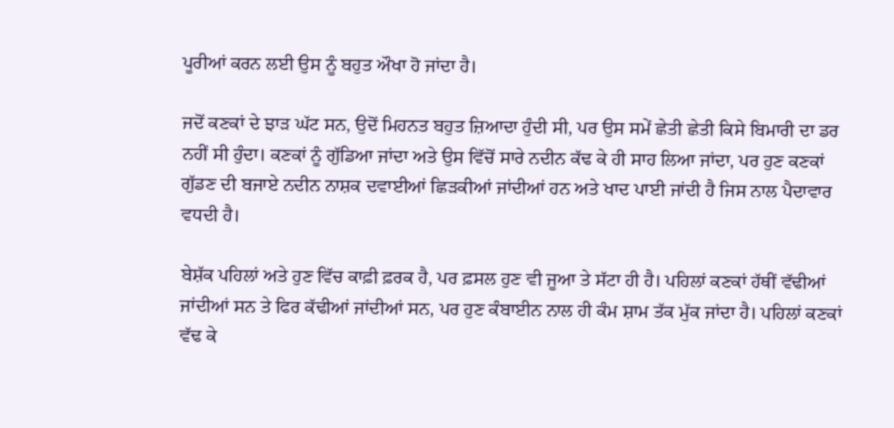ਪੂਰੀਆਂ ਕਰਨ ਲਈ ਉਸ ਨੂੰ ਬਹੁਤ ਔਖਾ ਹੋ ਜਾਂਦਾ ਹੈ।

ਜਦੋਂ ਕਣਕਾਂ ਦੇ ਝਾੜ ਘੱਟ ਸਨ, ਉਦੋਂ ਮਿਹਨਤ ਬਹੁਤ ਜ਼ਿਆਦਾ ਹੁੰਦੀ ਸੀ, ਪਰ ਉਸ ਸਮੇਂ ਛੇਤੀ ਛੇਤੀ ਕਿਸੇ ਬਿਮਾਰੀ ਦਾ ਡਰ ਨਹੀਂ ਸੀ ਹੁੰਦਾ। ਕਣਕਾਂ ਨੂੰ ਗੁੱਡਿਆ ਜਾਂਦਾ ਅਤੇ ਉਸ ਵਿੱਚੋਂ ਸਾਰੇ ਨਦੀਨ ਕੱਢ ਕੇ ਹੀ ਸਾਹ ਲਿਆ ਜਾਂਦਾ, ਪਰ ਹੁਣ ਕਣਕਾਂ ਗੁੱਡਣ ਦੀ ਬਜਾਏ ਨਦੀਨ ਨਾਸ਼ਕ ਦਵਾਈਆਂ ਛਿੜਕੀਆਂ ਜਾਂਦੀਆਂ ਹਨ ਅਤੇ ਖਾਦ ਪਾਈ ਜਾਂਦੀ ਹੈ ਜਿਸ ਨਾਲ ਪੈਦਾਵਾਰ ਵਧਦੀ ਹੈ।

ਬੇਸ਼ੱਕ ਪਹਿਲਾਂ ਅਤੇ ਹੁਣ ਵਿੱਚ ਕਾਫ਼ੀ ਫ਼ਰਕ ਹੈ, ਪਰ ਫ਼ਸਲ ਹੁਣ ਵੀ ਜੂਆ ਤੇ ਸੱਟਾ ਹੀ ਹੈ। ਪਹਿਲਾਂ ਕਣਕਾਂ ਹੱਥੀਂ ਵੱਢੀਆਂ ਜਾਂਦੀਆਂ ਸਨ ਤੇ ਫਿਰ ਕੱਢੀਆਂ ਜਾਂਦੀਆਂ ਸਨ, ਪਰ ਹੁਣ ਕੰਬਾਈਨ ਨਾਲ ਹੀ ਕੰਮ ਸ਼ਾਮ ਤੱਕ ਮੁੱਕ ਜਾਂਦਾ ਹੈ। ਪਹਿਲਾਂ ਕਣਕਾਂ ਵੱਢ ਕੇ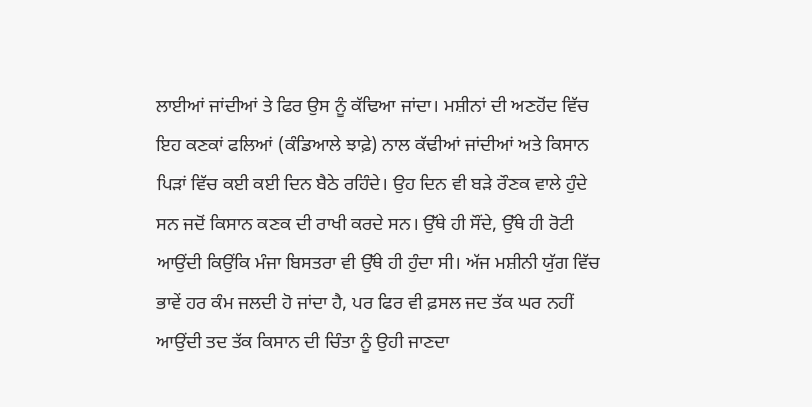ਲਾਈਆਂ ਜਾਂਦੀਆਂ ਤੇ ਫਿਰ ਉਸ ਨੂੰ ਕੱਢਿਆ ਜਾਂਦਾ। ਮਸ਼ੀਨਾਂ ਦੀ ਅਣਹੋਂਦ ਵਿੱਚ ਇਹ ਕਣਕਾਂ ਫਲਿਆਂ (ਕੰਡਿਆਲੇ ਝਾਫ਼ੇ) ਨਾਲ ਕੱਢੀਆਂ ਜਾਂਦੀਆਂ ਅਤੇ ਕਿਸਾਨ ਪਿੜਾਂ ਵਿੱਚ ਕਈ ਕਈ ਦਿਨ ਬੈਠੇ ਰਹਿੰਦੇ। ਉਹ ਦਿਨ ਵੀ ਬੜੇ ਰੌਣਕ ਵਾਲੇ ਹੁੰਦੇ ਸਨ ਜਦੋਂ ਕਿਸਾਨ ਕਣਕ ਦੀ ਰਾਖੀ ਕਰਦੇ ਸਨ। ਉੱਥੇ ਹੀ ਸੌਂਦੇ, ਉੱਥੇ ਹੀ ਰੋਟੀ ਆਉਂਦੀ ਕਿਉਂਕਿ ਮੰਜਾ ਬਿਸਤਰਾ ਵੀ ਉੱਥੇ ਹੀ ਹੁੰਦਾ ਸੀ। ਅੱਜ ਮਸ਼ੀਨੀ ਯੁੱਗ ਵਿੱਚ ਭਾਵੇਂ ਹਰ ਕੰਮ ਜਲਦੀ ਹੋ ਜਾਂਦਾ ਹੈ, ਪਰ ਫਿਰ ਵੀ ਫ਼ਸਲ ਜਦ ਤੱਕ ਘਰ ਨਹੀਂ ਆਉਂਦੀ ਤਦ ਤੱਕ ਕਿਸਾਨ ਦੀ ਚਿੰਤਾ ਨੂੰ ਉਹੀ ਜਾਣਦਾ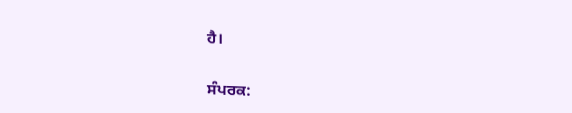ਹੈ।

ਸੰਪਰਕ: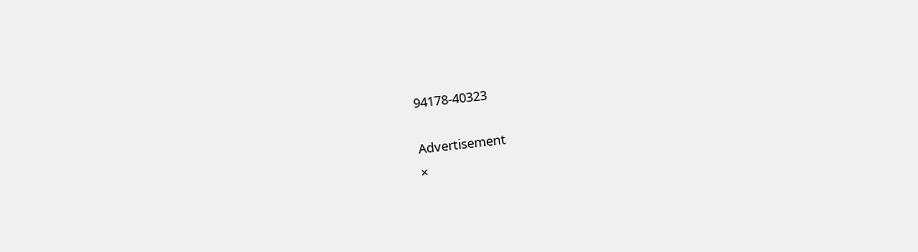94178-40323

Advertisement
×